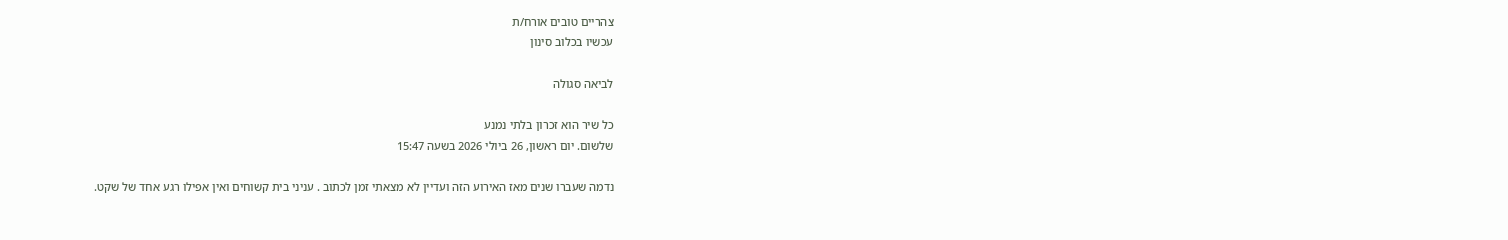צהריים טובים אורח/ת
עכשיו בכלוב סינון

לביאה סגולה

כל שיר הוא זכרון בלתי נמנע
שלשום. יום ראשון, 26 ביולי 2026 בשעה 15:47

נדמה שעברו שנים מאז האירוע הזה ועדיין לא מצאתי זמן לכתוב . עניני בית קשוחים ואין אפילו רגע אחד של שקט.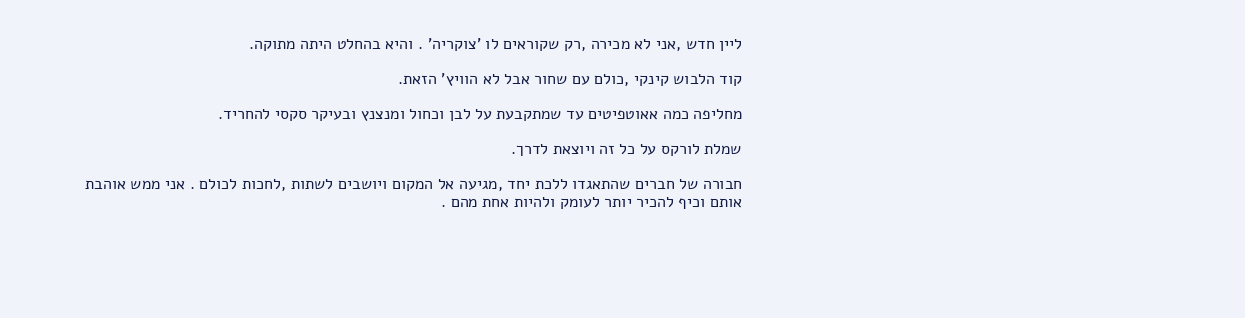ליין חדש ,אני לא מכירה ,רק שקוראים לו 'צוקריה' . והיא בהחלט היתה מתוקה.

קוד הלבוש קינקי ,כולם עם שחור אבל לא הוויץ' הזאת.

מחליפה כמה אאוטפיטים עד שמתקבעת על לבן וכחול ומנצנץ ובעיקר סקסי להחריד.

שמלת לורקס על כל זה ויוצאת לדרך.

חבורה של חברים שהתאגדו ללכת יחד ,מגיעה אל המקום ויושבים לשתות ,לחכות לכולם . אני ממש אוהבת אותם וכיף להכיר יותר לעומק ולהיות אחת מהם .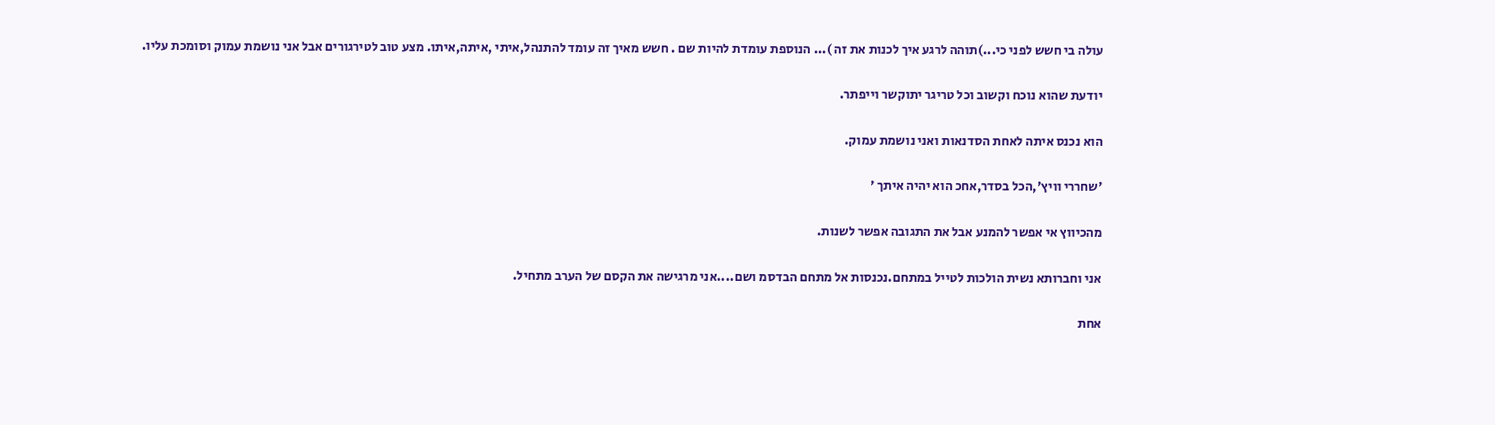עולה בי חשש לפני כי...)תוהה לרגע איך לכנות את זה )... הנוספת עומדת להיות שם . חשש מאיך זה עומד להתנהל,איתי ,איתה,איתו. מצע טוב לטירגורים אבל אני נושמת עמוק וסומכת עליו.

יודעת שהוא נוכח וקשוב וכל טריגר יתוקשר וייפתר.

הוא נכנס איתה לאחת הסדנאות ואני נושמת עמוק.

'שחררי וויץ',הכל בסדר,אחכ הוא יהיה איתך '

מהכיווץ אי אפשר להמנע אבל את התגובה אפשר לשנות.

אני וחברותא נשית הולכות לטייל במתחם.נכנסות אל מתחם הבדסמ ושם....אני מרגישה את הקסם של הערב מתחיל.

אחת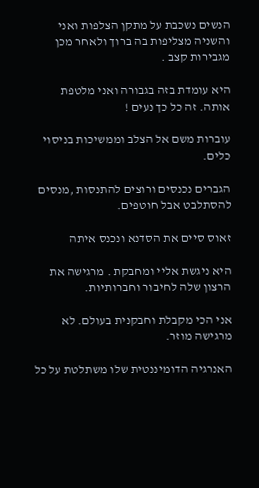הנשים נשכבת על מתקן הצלפות ואני והשניה מצליפות בה ברוך ולאחר מכן מגבירות קצב .

היא עומדת בזה בגבורה ואני מלטפת אותה. זה כל כך נעים !

עוברות משם אל הצלב וממשיכות בניסוי כלים.

הגברים נכנסים ורוצים להתנסות ,מנסים להסתלבט אבל חוטפים.

זאוס סיים את הסדנא ונכנס איתה

היא ניגשת אליי ומחבקת . מרגישה את הרצון שלה לחיבור וחברותיות.

אני הכי מקבלת וחבקנית בעולם. לא מרגישה מוזר.

האנרגיה הדומיננטית שלו משתלטת על כל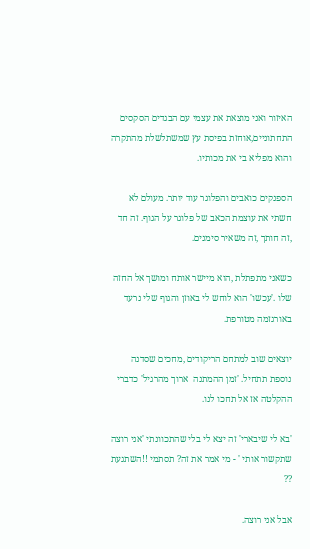האיזור ואני מוצאת את עצמי עם הבגדים הסקסים התחתוניים,אוחזת בפיסת עץ שמשתלשלת מהתקרה והוא מפליא בי את מכותיו.

הספנקים כואבים והפלוגר עוד יותר. מעולם לא חשתי את עוצמת הכאב של פלוגר על הגוף. זה חד ,זה חותך ,זה משאיר סימנים.

כשאני מתפתלת ,הוא מיישר אותח ומושך אל החזה שלו .'עכשו' הוא לוחש לי באוזן והגוף שלי נרעד באורגזמה מטורפת.

יוצאים שוב למתחם הריקודים ,מחכים שסדנה נוספת תתחיל. 'זמן ההמתנה  ארוך מהרגיל' כדברי ההקלטה אז אל תחכו לנו.

'בא לי שיבארי' זה יצא לי בלי שהתכוונתי 'אני רוצה שתקשור אותי ' - מי אמר את זה? תסתמי !!השתגעת ??

אבל אני רוצה.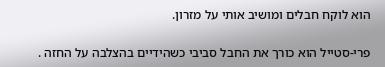הוא לוקח חבלים ומושיב אותי על מזרון.

פרי-סטייל הוא כורך את החבל סביבי כשהידיים בהצלבה על החזה .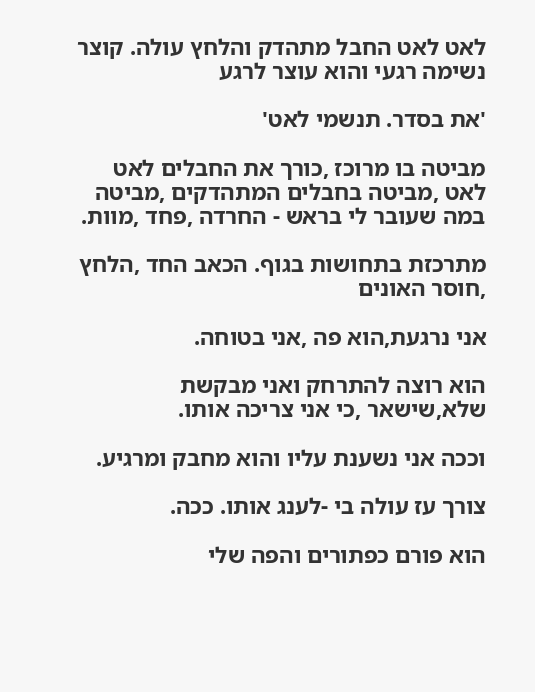לאט לאט החבל מתהדק והלחץ עולה. קוצר נשימה רגעי והוא עוצר לרגע

'את בסדר. תנשמי לאט'

מביטה בו מרוכז ,כורך את החבלים לאט לאט ,מביטה בחבלים המתהדקים ,מביטה במה שעובר לי בראש - החרדה ,פחד ,מוות.

מתרכזת בתחושות בגוף. הכאב החד ,הלחץ ,חוסר האונים

אני נרגעת,הוא פה ,אני בטוחה.

הוא רוצה להתרחק ואני מבקשת שלא,שישאר ,כי אני צריכה אותו.

וככה אני נשענת עליו והוא מחבק ומרגיע.

צורך עז עולה בי -לענג אותו. ככה.

הוא פורם כפתורים והפה שלי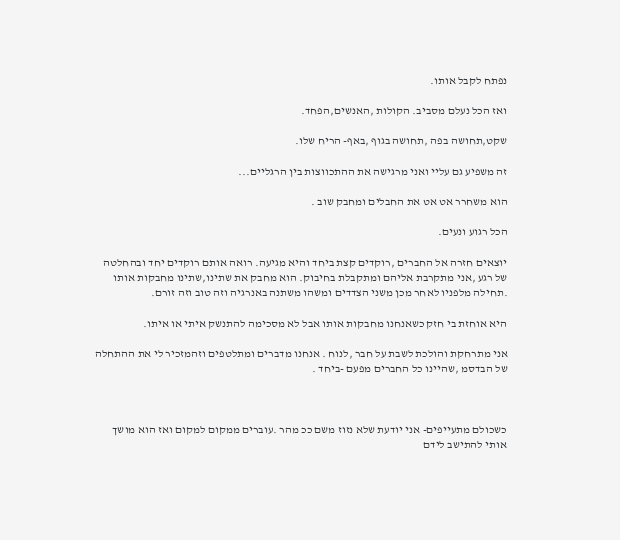נפתח לקבל אותו.

ואז הכל נעלם מסביב. הקולות ,האנשים,הפחד.

שקט,תחושה בפה ,תחושה בגוף ,באף- הריח שלו.

זה משפיע גם עליי ואני מרגישה את ההתכווצות בין הרגליים...

הוא משחרר אט אט את החבלים ומחבק שוב .

הכל רגוע ונעים.

יוצאים חזרה אל החברים ,רוקדים קצת ביחד והיא מגיעה. רואה אותם רוקדים יחד ובהחלטה של רגע ,אני מתקרבת אליהם ומתקבלת בחיבוק. הוא מחבק את שתינו,שתינו מחבקות אותו .תחילה מלפניו לאחר מכן משני הצדדים ומשהו משתנה באנרגיה וזה טוב וזה זורם.

היא אוחזת בי חזק כשאנחנו מחבקות אותו אבל לא מסכימה להתנשק איתי או איתו.

אני מתרחקת והולכת לשבת על חבר ,לנוח . אנחנו מדברים ומתלטפים וזהמזכיר לי את ההתחלה של הבדסמ ,שהיינו כל החברים מפעם -ביחד .



כשכולם מתעייפים- אני יודעת שלא נזוז משם ככ מהר .עוברים ממקום למקום ואז הוא מושך אותי להתישב לידם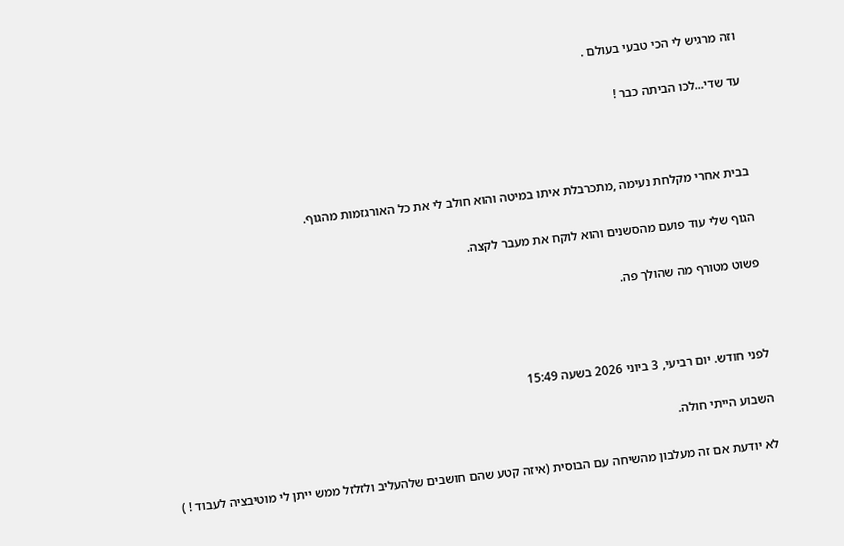וזה מרגיש לי הכי טבעי בעולם .

עד שדי...לכו הביתה כבר !



בבית אחרי מקלחת נעימה ,מתכרבלת איתו במיטה והוא חולב לי את כל האורגזמות מהגוף.

הגוף שלי עוד פועם מהסשנים והוא לוקח את מעבר לקצה.

פשוט מטורף מה שהולך פה.



לפני חודש. יום רביעי, 3 ביוני 2026 בשעה 15:49

השבוע הייתי חולה.

לא יודעת אם זה מעלבון מהשיחה עם הבוסית (איזה קטע שהם חושבים שלהעליב ולזלזל ממש ייתן לי מוטיבציה לעבוד ! )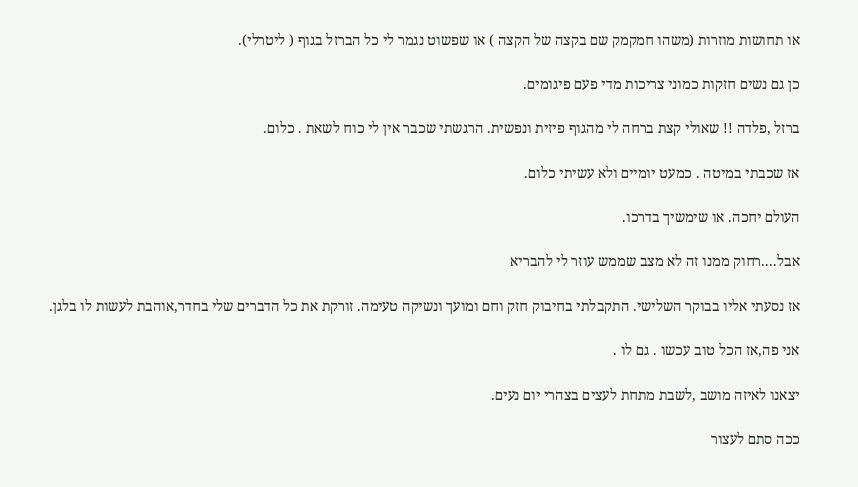או תחושות מוזרות (משהו חמקמק שם בקצה של הקצה ) או שפשוט נגמר לי כל הברזל בגוף ( ליטרלי).

כן גם נשים חזקות כמוני צריכות מדי פעם פיגומים.

ברזל ,פלדה !! שאולי קצת ברחה לי מהגוף פיזית ונפשית. הרגשתי שכבר אין לי כוח לשאת . כלום.

אז שכבתי במיטה . כמעט יומיים ולא עשיתי כלום.

העולם יחכה. או שימשיך בדרכו.

אבל....רחוק ממנו זה לא מצב שממש עוזר לי להבריא

אז נסעתי אליו בבוקר השלישי. התקבלתי בחיבוק חזק וחם ומועך ונשיקה טעימה. זורקת את כל הדברים שלי בחדר,אוהבת לעשות לו בלגן.

אני פה,אז הכל טוב עכשו . גם לו .

יצאנו לאיזה מושב ,לשבת מתחת לעצים בצהרי יום נעים.

ככה סתם לעצור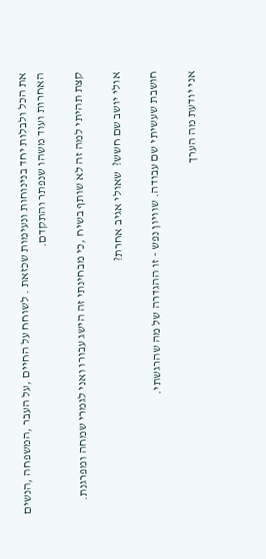את הכל ולבלות יחד בנינוחות ונעימות שכזאת . לשוחח על החיים ,על העבר ,המשפחה ,הנשים האחרות ועוד משהו שנפתר והתקדם.

קצת תהיתי למה זה לא שותף בשיח ,כי מבחינתי זה הישג עבורו ואני לגמרי שמחה ומפרגנת.

אולי יושב שם חשש?  שאולי אגיב אחרת?

חושבת שעשיתי שם עבודה. שוויון נפש - זו ההגדרה של מה שהרגשתי.

אני יודעת מה הערך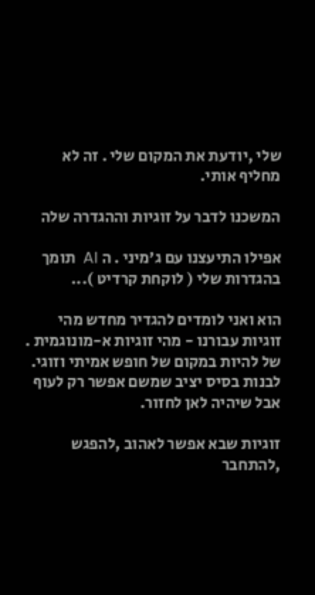שלי ,יודעת את המקום שלי . זה לא מחליף אותי.

המשכנו לדבר על זוגיות וההגדרה שלה

אפילו התיעצנו עם ג'מיני . ה AI  תומך בהגדרות שלי ( לוקחת קרדיט )...

הוא ואני לומדים להגדיר מחדש מהי זוגיות עבורנו - מהי זוגיות א-מונוגמית . של להיות במקום של חופש אמיתי וזוגי. לבנות בסיס יציב שמשם אפשר רק לעוף אבל שיהיה לאן לחזור.

זוגיות שבא אפשר לאהוב ,להפגש ,להתחבר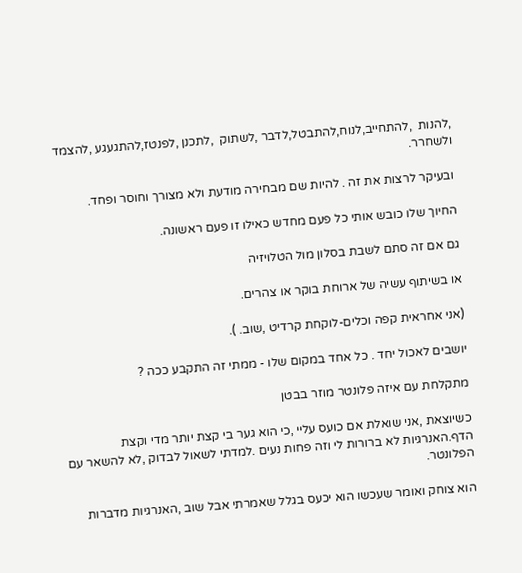,להנות  ,להתחייב,לנוח,להתבטל,לדבר ,לשתוק  ,לתכנן ,לפנטז,להתגעגע ,להצמד ולשחרר.

ובעיקר לרצות את זה . להיות שם מבחירה מודעת ולא מצורך וחוסר ופחד.

החיוך שלו כובש אותי כל פעם מחדש כאילו זו פעם ראשונה.

גם אם זה סתם לשבת בסלון מול הטלויזיה

או בשיתוף עשיה של ארוחת בוקר או צהרים.

(אני אחראית קפה וכלים-לוקחת קרדיט ,שוב. ).

יושבים לאכול יחד . כל אחד במקום שלו - ממתי זה התקבע ככה ?

מתקלחת עם איזה פלונטר מוזר בבטן

כשיוצאת ,אני שואלת אם כועס עליי ,כי הוא גער בי קצת יותר מדי וקצת הדף.האנרגיות לא ברורות לי וזה פחות נעים .למדתי לשאול לבדוק ,לא להשאר עם הפלונטר.

הוא צוחק ואומר שעכשו הוא יכעס בגלל שאמרתי אבל שוב ,האנרגיות מדברות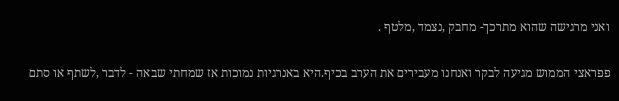ואני מרגישה שהוא מתרכך- מחבק ,נצמד ,מלטף .

פפראצי הממוש מגיעה לבקר ואנחנו מעבירים את הערב בכיף.היא באנרגיות נמוכות אז שמחתי שבאה - לדבר ,לשתף או סתם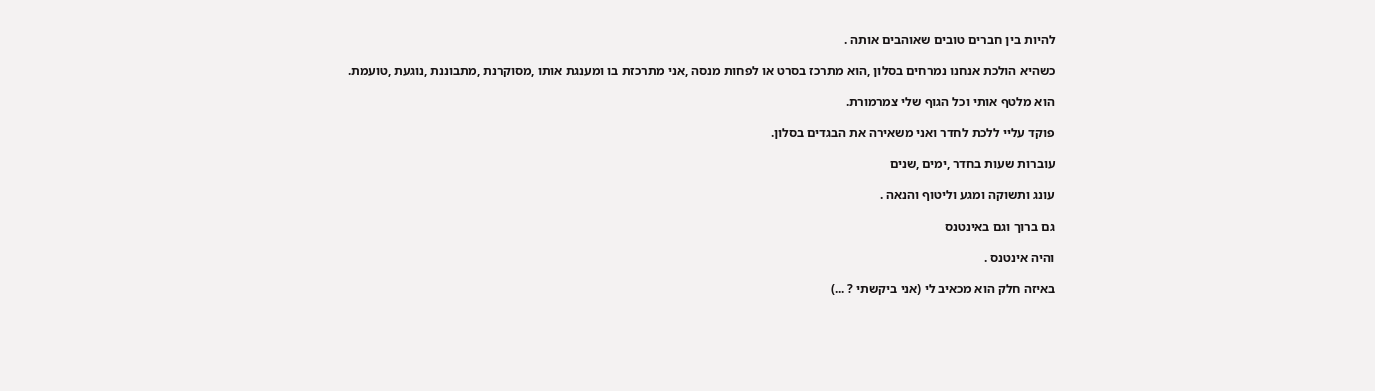להיות בין חברים טובים שאוהבים אותה .

כשהיא הולכת אנחנו נמרחים בסלון ,הוא מתרכז בסרט או לפחות מנסה ,אני מתרכזת בו ומענגת אותו ,מסוקרנת ,מתבוננת ,נוגעת ,טועמת.

הוא מלטף אותי וכל הגוף שלי צמרמורת.

פוקד עליי ללכת לחדר ואני משאירה את הבגדים בסלון.

עוברות שעות בחדר ,ימים ,שנים

עונג ותשוקה ומגע וליטוף והנאה .

גם ברוך וגם באינטנס

והיה אינטנס .

באיזה חלק הוא מכאיב לי (אני ביקשתי ? ...)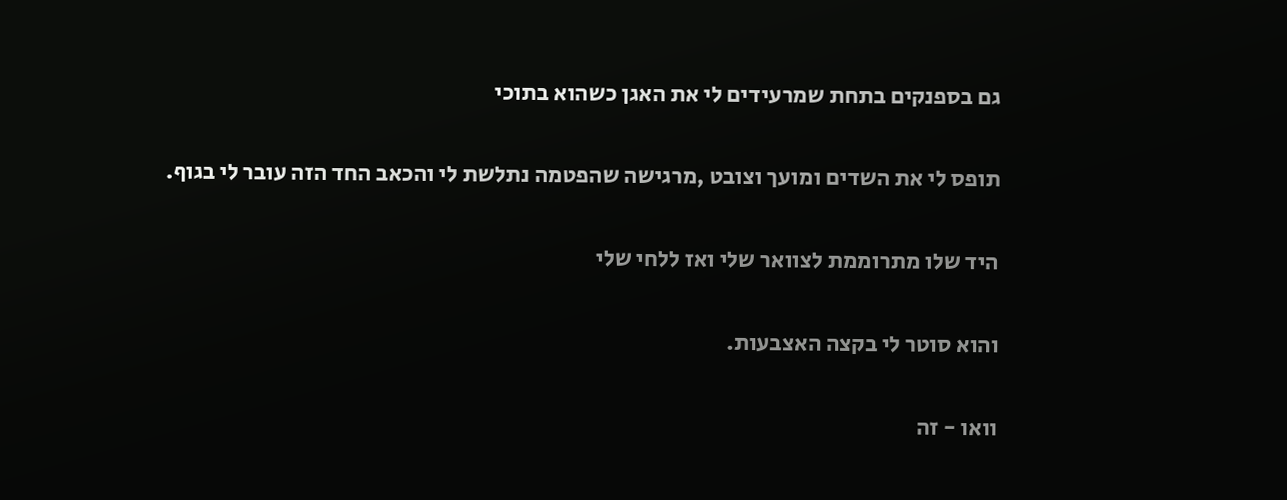גם בספנקים בתחת שמרעידים לי את האגן כשהוא בתוכי

תופס לי את השדים ומועך וצובט ,מרגישה שהפטמה נתלשת לי והכאב החד הזה עובר לי בגוף.

היד שלו מתרוממת לצוואר שלי ואז ללחי שלי

והוא סוטר לי בקצה האצבעות.

וואו - זה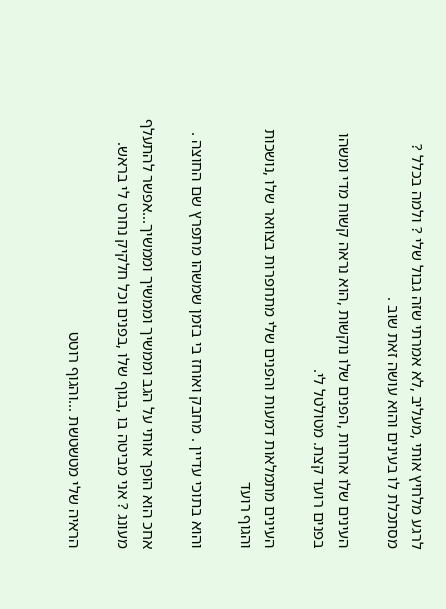לרגע מלחיץ אותי ,מעליב ,לא אמרתי שזה גבול שלי ? ולמה בכלל ? מסתכלת לו בעינים והוא עושה זאת שוב .

העינים שלו אחרות ,הפנים שלו נוקשות ,הוא נראה קשוח מדי ומשהו בפנים רועד קצת. מטולטל לי.

העינים מתמלאות דמעות והפנים שלי מתחפרות בצוואר שלו ,נושכות והגוף רועד

והוא בתוכי עדיין . מחבק ואוחז בי בזמן שמשהו מתפרץ שם החוצה .

אחכ הוא הופך אותי על הגב וממשיך וממשיך וממשיך...אפשר להתעלף מעונג ? אני מביטה בו ,בגוף שלו ,בפנים וכל חלקיק נחרט לי בראש.

הראיה שלי מטשטשת ...והגוף רוטט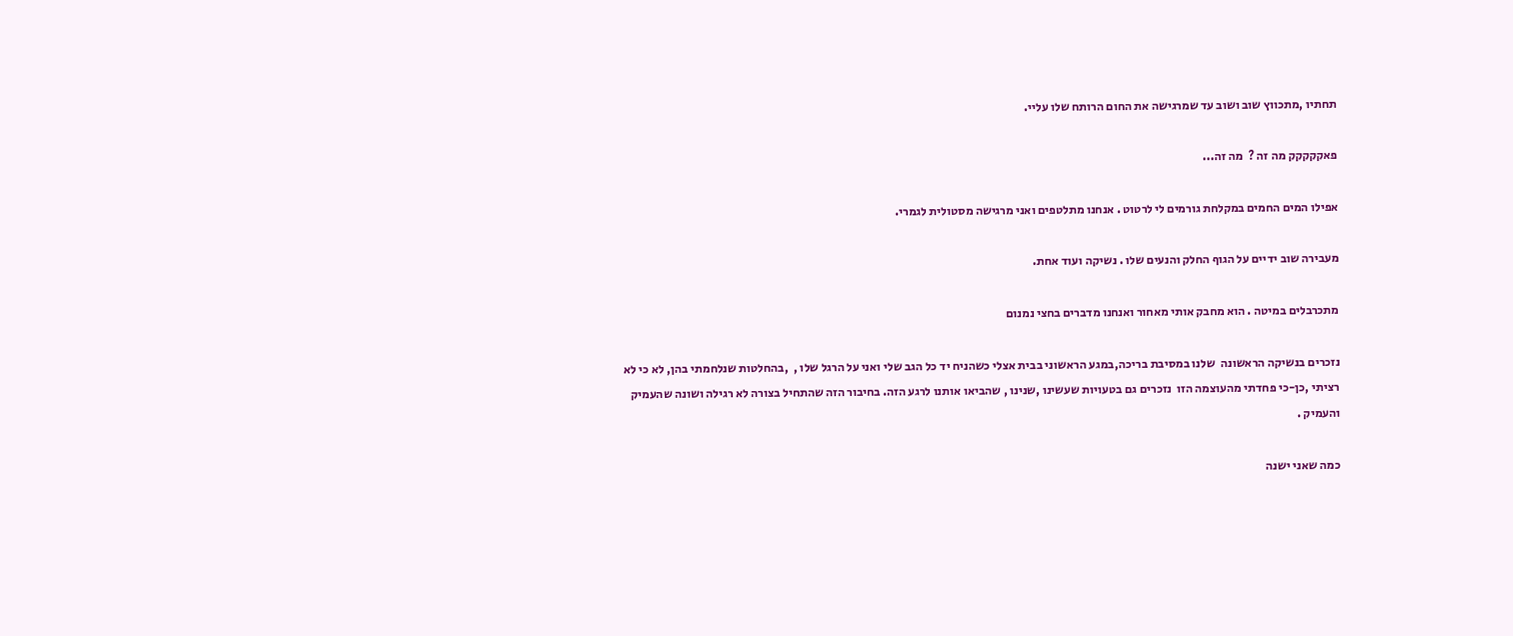תחתיו ,מתכווץ שוב ושוב עד שמרגישה את החום הרותח שלו עליי.

פאקקקקק מה זה ?  מה זה...

אפילו המים החמים במקלחת גורמים לי לרטוט . אנחנו מתלטפים ואני מרגישה מסטולית לגמרי.

מעבירה שוב ידיים על הגוף החלק והנעים שלו . נשיקה ועוד אחת.

מתכרבלים במיטה . הוא מחבק אותי מאחור ואנחנו מדברים בחצי נמנום

נזכרים בנשיקה הראשונה  שלנו במסיבת בריכה,במגע הראשוני בבית אצלי כשהניח יד כל הגב שלי ואני על הרגל שלו ,  ,בהחלטות שנלחמתי בהן, לא כי לא רציתי ,כן-כי פחדתי מהעוצמה הזו  נזכרים גם בטעויות שעשינו ,שנינו , שהביאו אותנו לרגע הזה. בחיבור הזה שהתחיל בצורה לא רגילה ושונה שהעמיק והעמיק .

כמה שאני ישנה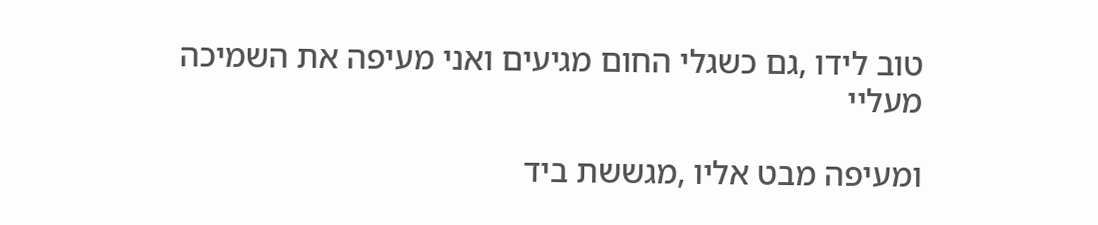טוב לידו ,גם כשגלי החום מגיעים ואני מעיפה את השמיכה מעליי

ומעיפה מבט אליו ,מגששת ביד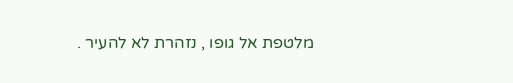מלטפת אל גופו , נזהרת לא להעיר .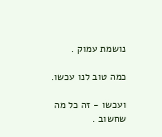נושמת עמוק .

כמה טוב לנו עכשו.

ועכשו - זה כל מה שחשוב .